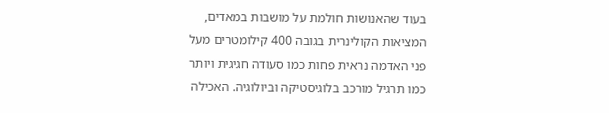בעוד שהאנושות חולמת על מושבות במאדים, המציאות הקולינרית בגובה 400 קילומטרים מעל פני האדמה נראית פחות כמו סעודה חגיגית ויותר כמו תרגיל מורכב בלוגיסטיקה וביולוגיה. האכילה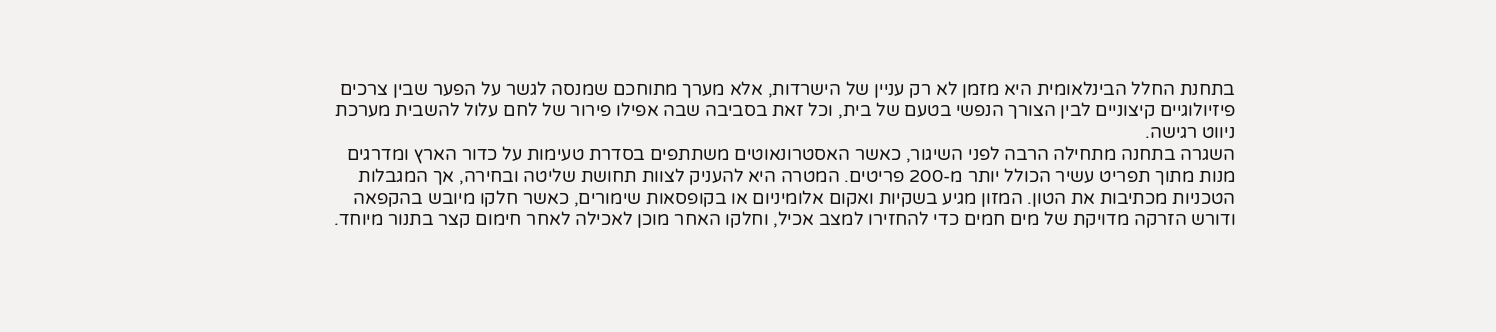בתחנת החלל הבינלאומית היא מזמן לא רק עניין של הישרדות, אלא מערך מתוחכם שמנסה לגשר על הפער שבין צרכים פיזיולוגיים קיצוניים לבין הצורך הנפשי בטעם של בית, וכל זאת בסביבה שבה אפילו פירור של לחם עלול להשבית מערכת ניווט רגישה.
השגרה בתחנה מתחילה הרבה לפני השיגור, כאשר האסטרונאוטים משתתפים בסדרת טעימות על כדור הארץ ומדרגים מנות מתוך תפריט עשיר הכולל יותר מ-200 פריטים. המטרה היא להעניק לצוות תחושת שליטה ובחירה, אך המגבלות הטכניות מכתיבות את הטון. המזון מגיע בשקיות ואקום אלומיניום או בקופסאות שימורים, כאשר חלקו מיובש בהקפאה ודורש הזרקה מדויקת של מים חמים כדי להחזירו למצב אכיל, וחלקו האחר מוכן לאכילה לאחר חימום קצר בתנור מיוחד.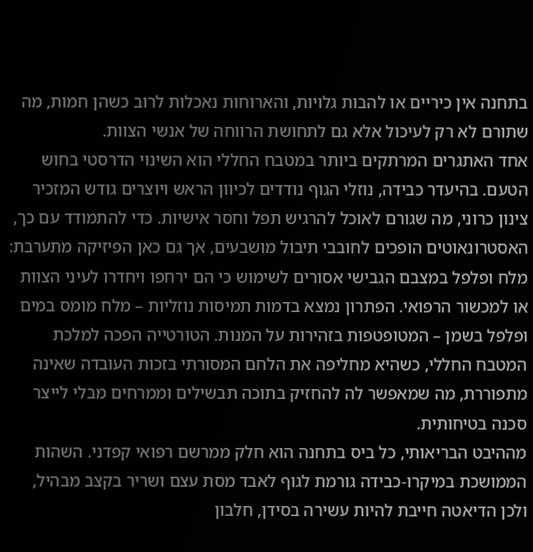בתחנה אין כיריים או להבות גלויות, והארוחות נאכלות לרוב כשהן חמות, מה שתורם לא רק לעיכול אלא גם לתחושת הרווחה של אנשי הצוות.
אחד האתגרים המרתקים ביותר במטבח החללי הוא השינוי הדרסטי בחוש הטעם. בהיעדר כבידה, נוזלי הגוף נודדים לכיוון הראש ויוצרים גודש המזכיר צינון כרוני, מה שגורם לאוכל להרגיש תפל וחסר אישיות. כדי להתמודד עם כך, האסטרונאוטים הופכים לחובבי תיבול מושבעים, אך גם כאן הפיזיקה מתערבת: מלח ופלפל במצבם הגבישי אסורים לשימוש כי הם ירחפו ויחדרו לעיני הצוות או למכשור הרפואי. הפתרון נמצא בדמות תמיסות נוזליות – מלח מומס במים ופלפל בשמן – המטופטפות בזהירות על המנות. הטורטייה הפכה למלכת המטבח החללי, כשהיא מחליפה את הלחם המסורתי בזכות העובדה שאינה מתפוררת, מה שמאפשר לה להחזיק בתוכה תבשילים וממרחים מבלי לייצר סכנה בטיחותית.
מההיבט הבריאותי, כל ביס בתחנה הוא חלק ממרשם רפואי קפדני. השהות הממושכת במיקרו-כבידה גורמת לגוף לאבד מסת עצם ושריר בקצב מבהיל, ולכן הדיאטה חייבת להיות עשירה בסידן, חלבון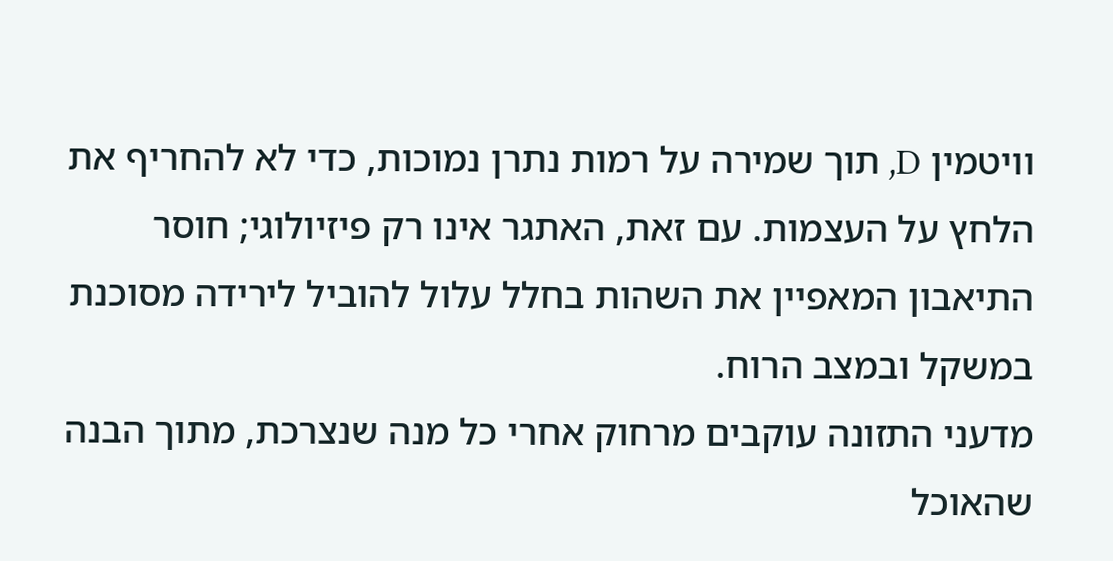וויטמין D, תוך שמירה על רמות נתרן נמוכות, כדי לא להחריף את הלחץ על העצמות. עם זאת, האתגר אינו רק פיזיולוגי; חוסר התיאבון המאפיין את השהות בחלל עלול להוביל לירידה מסוכנת במשקל ובמצב הרוח.
מדעני התזונה עוקבים מרחוק אחרי כל מנה שנצרכת, מתוך הבנה שהאוכל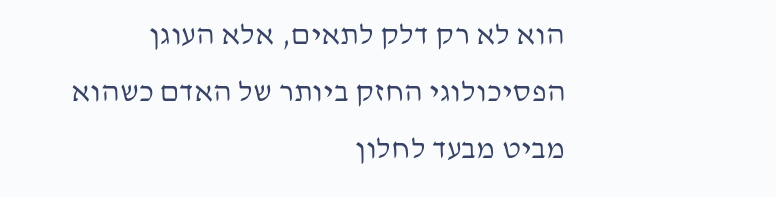הוא לא רק דלק לתאים, אלא העוגן הפסיכולוגי החזק ביותר של האדם כשהוא מביט מבעד לחלון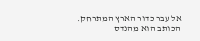אל עבר כדור הארץ המתרחק.
הכותב הוא מהנדס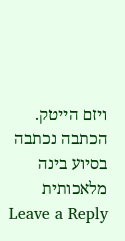ויזם הייטק. הכתבה נכתבה בסיוע בינה מלאכותית
Leave a Reply